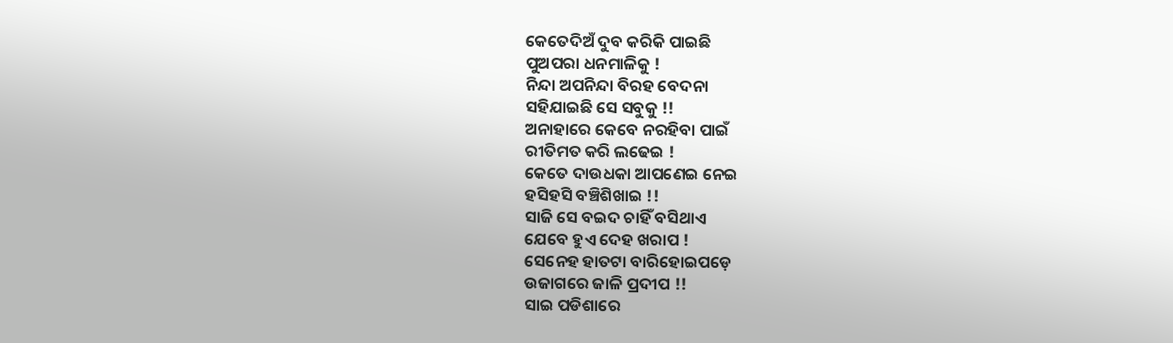କେତେଦିଅଁ ଦୁବ କରିକି ପାଇଛି
ପୁଅପରା ଧନମାଳିକୁ !
ନିନ୍ଦା ଅପନିନ୍ଦା ବିରହ ବେଦନା
ସହିଯାଇଛି ସେ ସବୁକୁ !!
ଅନାହାରେ କେବେ ନରହିବା ପାଇଁ
ରୀତିମତ କରି ଲଢେଇ !
କେତେ ଦାଉଧକା ଆପଣେଇ ନେଇ
ହସିହସି ବଞ୍ଚିଶିଖାଇ !!
ସାଜି ସେ ବଇଦ ଚାହିଁ ବସିଥାଏ
ଯେବେ ହୁଏ ଦେହ ଖରାପ !
ସେନେହ ହାତଟା ବାରିହୋଇପଡ଼େ
ଉଜାଗରେ ଜାଳି ପ୍ରଦୀପ !!
ସାଇ ପଡିଶାରେ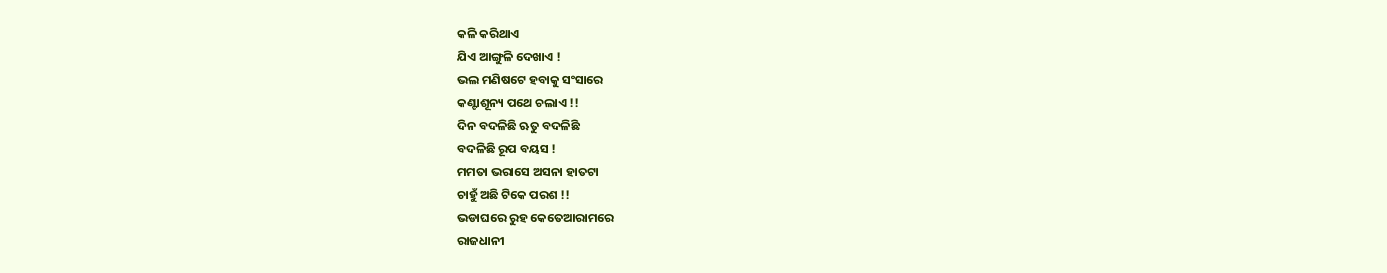କଳି କରିଥାଏ
ଯିଏ ଆଙ୍ଗୁଳି ଦେଖାଏ !
ଭଲ ମଣିଷଟେ ହବାକୁ ସଂସାରେ
କଣ୍ଟାଶୂନ୍ୟ ପଥେ ଚଲାଏ !!
ଦିନ ବଦଳିଛି ଋତୁ ବଦଳିଛି
ବଦଳିଛି ରୂପ ବୟସ !
ମମତା ଭରାସେ ଅସନା ହାତଟା
ଚାହୁଁ ଅଛି ଟିକେ ପରଶ !!
ଭଡାଘରେ ରୁହ କେତେଆରାମରେ
ରାଜଧାନୀ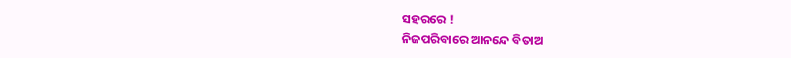ସହରରେ !
ନିଜପରିବାରେ ଆନନ୍ଦେ ବିତାଅ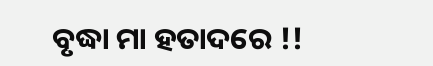ବୃଦ୍ଧା ମା ହତାଦରେ !!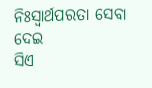ନିଃସ୍ୱାର୍ଥପରତା ସେବା ଦେଇ
ସିଏ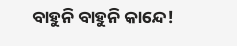ବାହୁନି ବାହୁନି କାନ୍ଦେ!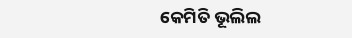କେମିତି ଭୂଲିଲ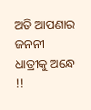ଅତି ଆପଣାର
ଜନନୀ ଧାତ୍ରୀକୁ ଅନ୍ଧେ !!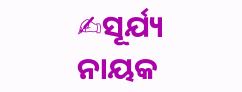✍ସୂର୍ଯ୍ୟ ନାୟକ